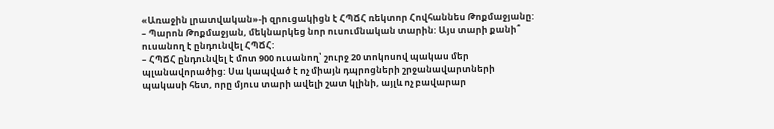«Առաջին լրատվական»-ի զրուցակիցն է ՀՊՃՀ ռեկտոր Հովհաննես Թոքմաջյանը:
– Պարոն Թոքմաջյան, մեկնարկեց նոր ուսումնական տարին: Այս տարի քանի՞ ուսանող է ընդունվել ՀՊՃՀ:
– ՀՊՃՀ ընդունվել է մոտ 900 ուսանող՝ շուրջ 20 տոկոսով պակաս մեր պլանավորածից: Սա կապված է ոչ միայն դպրոցների շրջանավարտների պակասի հետ, որը մյուս տարի ավելի շատ կլինի, այլև ոչ բավարար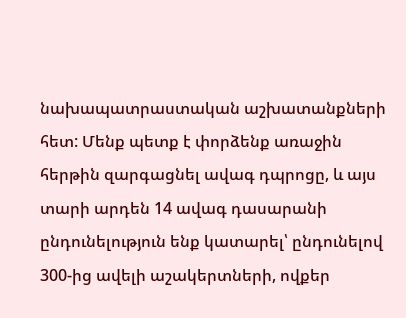նախապատրաստական աշխատանքների հետ: Մենք պետք է փորձենք առաջին հերթին զարգացնել ավագ դպրոցը, և այս տարի արդեն 14 ավագ դասարանի ընդունելություն ենք կատարել՝ ընդունելով 300-ից ավելի աշակերտների, ովքեր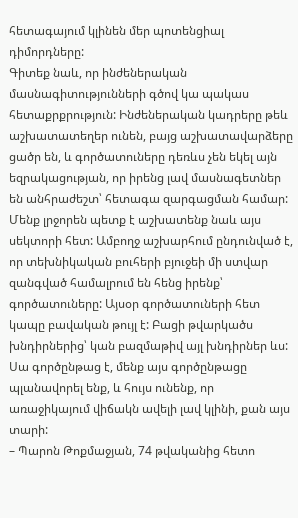հետագայում կլինեն մեր պոտենցիալ դիմորդները:
Գիտեք նաև, որ ինժեներական մասնագիտությունների գծով կա պակաս հետաքրքրություն: Ինժեներական կադրերը թեև աշխատատեղեր ունեն, բայց աշխատավարձերը ցածր են, և գործատուները դեռևս չեն եկել այն եզրակացության, որ իրենց լավ մասնագետներ են անհրաժեշտ՝ հետագա զարգացման համար: Մենք լրջորեն պետք է աշխատենք նաև այս սեկտորի հետ: Ամբողջ աշխարհում ընդունված է, որ տեխնիկական բուհերի բյուջեի մի ստվար զանգված համալրում են հենց իրենք՝ գործատուները: Այսօր գործատուների հետ կապը բավական թույլ է: Բացի թվարկածս խնդիրներից՝ կան բազմաթիվ այլ խնդիրներ ևս: Սա գործընթաց է, մենք այս գործընթացը պլանավորել ենք, և հույս ունենք, որ առաջիկայում վիճակն ավելի լավ կլինի, քան այս տարի:
– Պարոն Թոքմաջյան, 74 թվականից հետո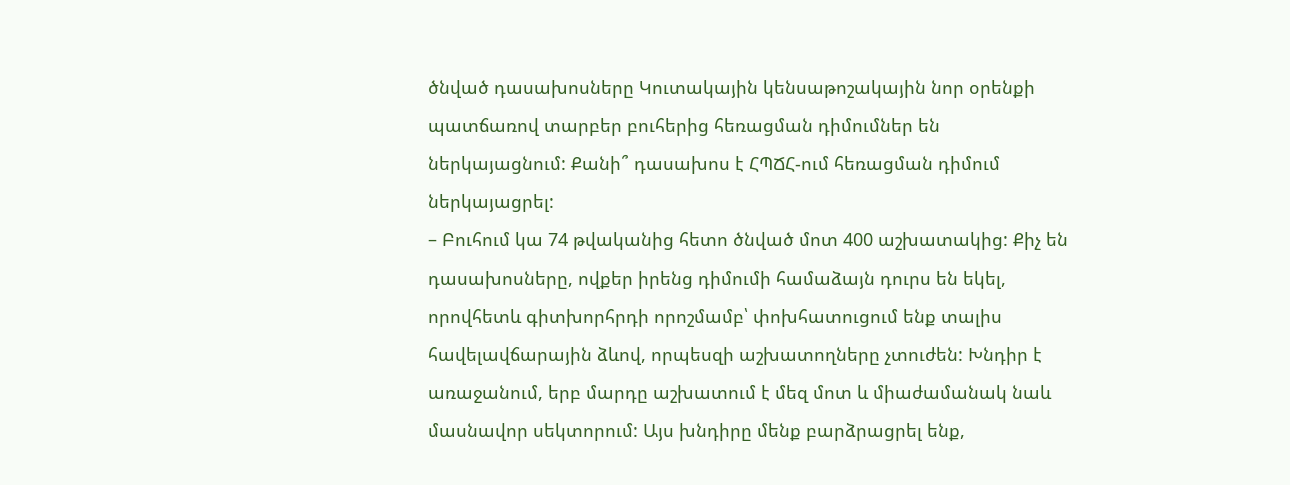ծնված դասախոսները Կուտակային կենսաթոշակային նոր օրենքի պատճառով տարբեր բուհերից հեռացման դիմումներ են ներկայացնում: Քանի՞ դասախոս է ՀՊՃՀ-ում հեռացման դիմում ներկայացրել:
– Բուհում կա 74 թվականից հետո ծնված մոտ 400 աշխատակից: Քիչ են դասախոսները, ովքեր իրենց դիմումի համաձայն դուրս են եկել, որովհետև գիտխորհրդի որոշմամբ՝ փոխհատուցում ենք տալիս հավելավճարային ձևով, որպեսզի աշխատողները չտուժեն: Խնդիր է առաջանում, երբ մարդը աշխատում է մեզ մոտ և միաժամանակ նաև մասնավոր սեկտորում: Այս խնդիրը մենք բարձրացրել ենք,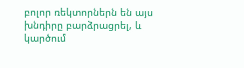բոլոր ռեկտորներն են այս խնդիրը բարձրացրել, և կարծում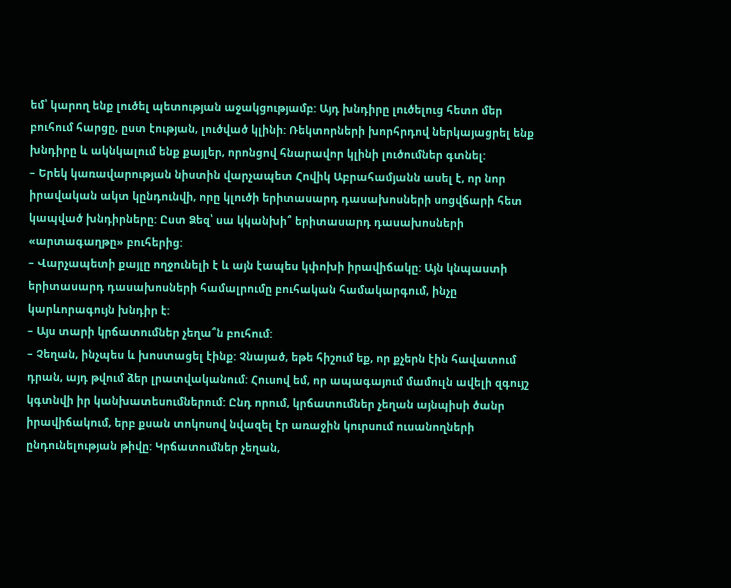եմ՝ կարող ենք լուծել պետության աջակցությամբ: Այդ խնդիրը լուծելուց հետո մեր բուհում հարցը, ըստ էության, լուծված կլինի: Ռեկտորների խորհրդով ներկայացրել ենք խնդիրը և ակնկալում ենք քայլեր, որոնցով հնարավոր կլինի լուծումներ գտնել:
– Երեկ կառավարության նիստին վարչապետ Հովիկ Աբրահամյանն ասել է, որ նոր իրավական ակտ կընդունվի, որը կլուծի երիտասարդ դասախոսների սոցվճարի հետ կապված խնդիրները: Ըստ Ձեզ՝ սա կկանխի՞ երիտասարդ դասախոսների «արտագաղթը» բուհերից:
– Վարչապետի քայլը ողջունելի է և այն էապես կփոխի իրավիճակը: Այն կնպաստի երիտասարդ դասախոսների համալրումը բուհական համակարգում, ինչը կարևորագույն խնդիր է:
– Այս տարի կրճատումներ չեղա՞ն բուհում:
– Չեղան, ինչպես և խոստացել էինք: Չնայած, եթե հիշում եք, որ քչերն էին հավատում դրան, այդ թվում ձեր լրատվականում: Հուսով եմ, որ ապագայում մամուլն ավելի զգույշ կգտնվի իր կանխատեսումներում: Ընդ որում, կրճատումներ չեղան այնպիսի ծանր իրավիճակում, երբ քսան տոկոսով նվազել էր առաջին կուրսում ուսանողների ընդունելության թիվը: Կրճատումներ չեղան,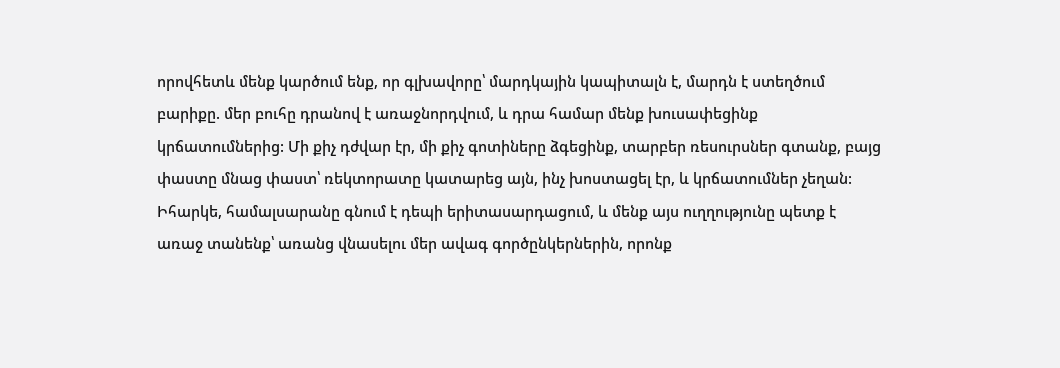որովհետև մենք կարծում ենք, որ գլխավորը՝ մարդկային կապիտալն է, մարդն է ստեղծում բարիքը. մեր բուհը դրանով է առաջնորդվում, և դրա համար մենք խուսափեցինք կրճատումներից: Մի քիչ դժվար էր, մի քիչ գոտիները ձգեցինք, տարբեր ռեսուրսներ գտանք, բայց փաստը մնաց փաստ՝ ռեկտորատը կատարեց այն, ինչ խոստացել էր, և կրճատումներ չեղան: Իհարկե, համալսարանը գնում է դեպի երիտասարդացում, և մենք այս ուղղությունը պետք է առաջ տանենք՝ առանց վնասելու մեր ավագ գործընկերներին, որոնք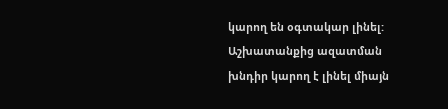կարող են օգտակար լինել: Աշխատանքից ազատման խնդիր կարող է լինել միայն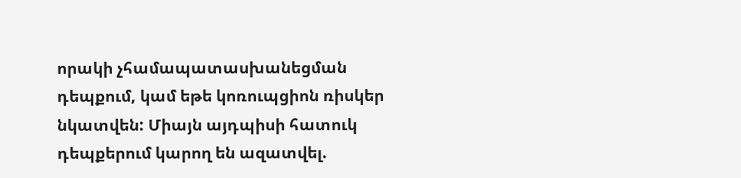որակի չհամապատասխանեցման դեպքում, կամ եթե կոռուպցիոն ռիսկեր նկատվեն: Միայն այդպիսի հատուկ դեպքերում կարող են ազատվել.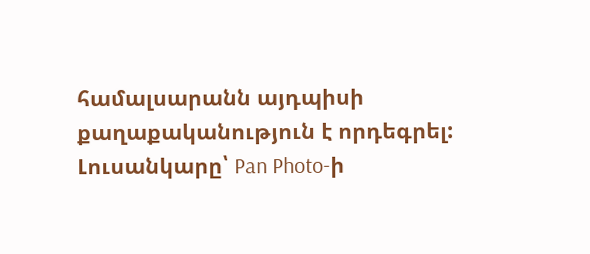համալսարանն այդպիսի քաղաքականություն է որդեգրել:
Լուսանկարը՝ Pan Photo-ի